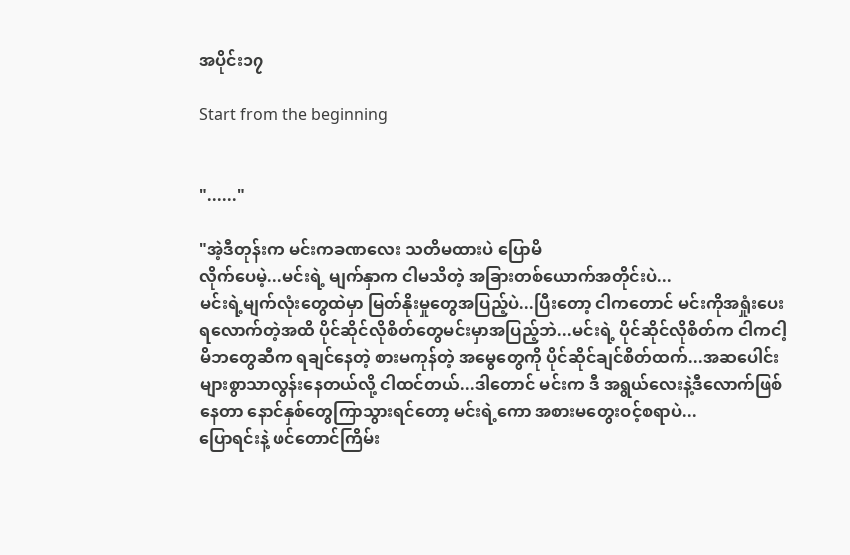အပိုင်း၁၇

Start from the beginning


"......"

"အဲ့ဒီတုန်းက မင်းကခဏလေး သတိမထားပဲ ပြောမိ
လိုက်ပေမဲ့...မင်းရဲ့ မျက်နှာက ငါမသိတဲ့ အခြားတစ်ယောက်အတိုင်းပဲ...
မင်းရဲ့မျက်လုံးတွေထဲမှာ မြတ်နိုးမှုတွေအပြည့်ပဲ...ပြီးတော့ ငါကတောင် မင်းကိုအရှုံးပေးရလောက်တဲ့အထိ ပိုင်ဆိုင်လိုစိတ်တွေမင်းမှာအပြည့်ဘဲ...မင်းရဲ့ ပိုင်ဆိုင်လိုစိတ်က ငါကငါ့မိဘတွေဆီက ရချင်နေတဲ့ စားမကုန်တဲ့ အမွေတွေကို ပိုင်ဆိုင်ချင်စိတ်ထက်...အဆပေါင်းများစွာသာလွန်းနေတယ်လို့ ငါထင်တယ်...ဒါတောင် မင်းက ဒီ အရွယ်လေးနဲ့ဒီလောက်ဖြစ်နေတာ နောင်နှစ်တွေကြာသွားရင်တော့ မင်းရဲ့ကော အစားမတွေးဝင့်စရာပဲ...
ပြောရင်းနဲ့ ဖင်တောင်ကြိမ်း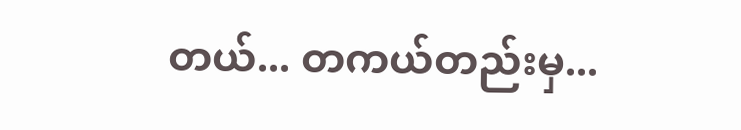တယ်... တကယ်တည်းမှ...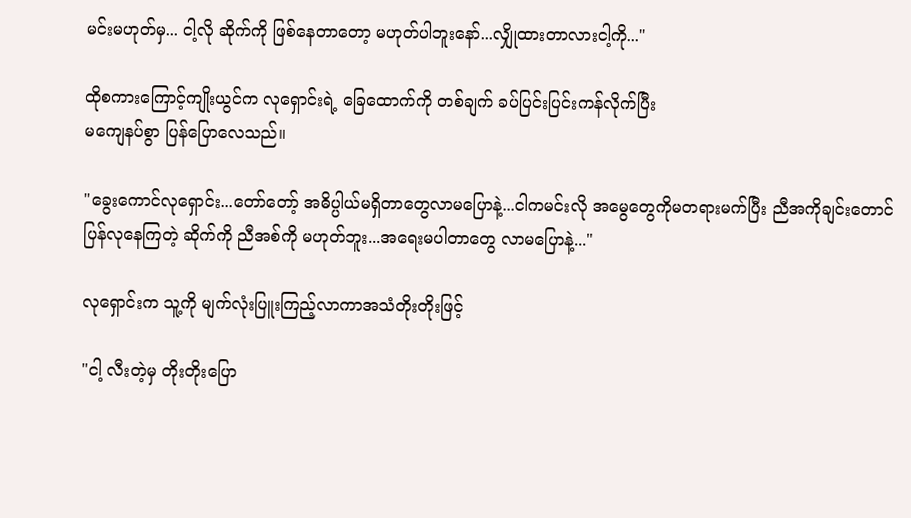မင်းမဟုတ်မှ... ငါ့လို ဆိုက်ကို ဖြစ်နေတာတော့ မဟုတ်ပါဘူးနော်...လျှိုထားတာလားငါ့ကို..."

ထိုစကားကြောင့်ကျိုးယွင်က လုရှောင်းရဲ့ ခြေထောက်ကို တစ်ချက် ခပ်ပြင်းပြင်းကန်လိုက်ပြီး
မကျေနပ်စွာ ပြန်ပြောလေသည်။

"ခွေးကောင်လုရှောင်း...တော်တော့် အဓိပ္ပါယ်မရှိတာတွေလာမပြောနဲ့...ငါကမင်းလို အမွေတွေကိုမတရားမက်ပြီး ညီအကိုချင်းတောင် ပြန်လုနေကြတဲ့ ဆိုက်ကို ညီအစ်ကို မဟုတ်ဘူး...အရေးမပါတာတွေ လာမပြောနဲ့..."

လုရှောင်းက သူ့ကို မျက်လုံးပြူးကြည့်လာကာအသံတိုးတိုးဖြင့်

"ငါ့ လီးတဲ့မှ တိုးတိုးပြော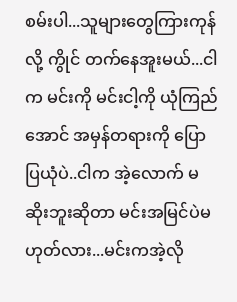စမ်းပါ...သူများတွေကြားကုန်လို့ ကွိုင် တက်နေအူးမယ်...ငါက မင်းကို မင်းငါ့ကို ယုံကြည်အောင် အမှန်တရားကို ပြောပြယုံပဲ..ငါက အဲ့လောက် မဆိုးဘူးဆိုတာ မင်းအမြင်ပဲမဟုတ်လား...မင်းကအဲ့လို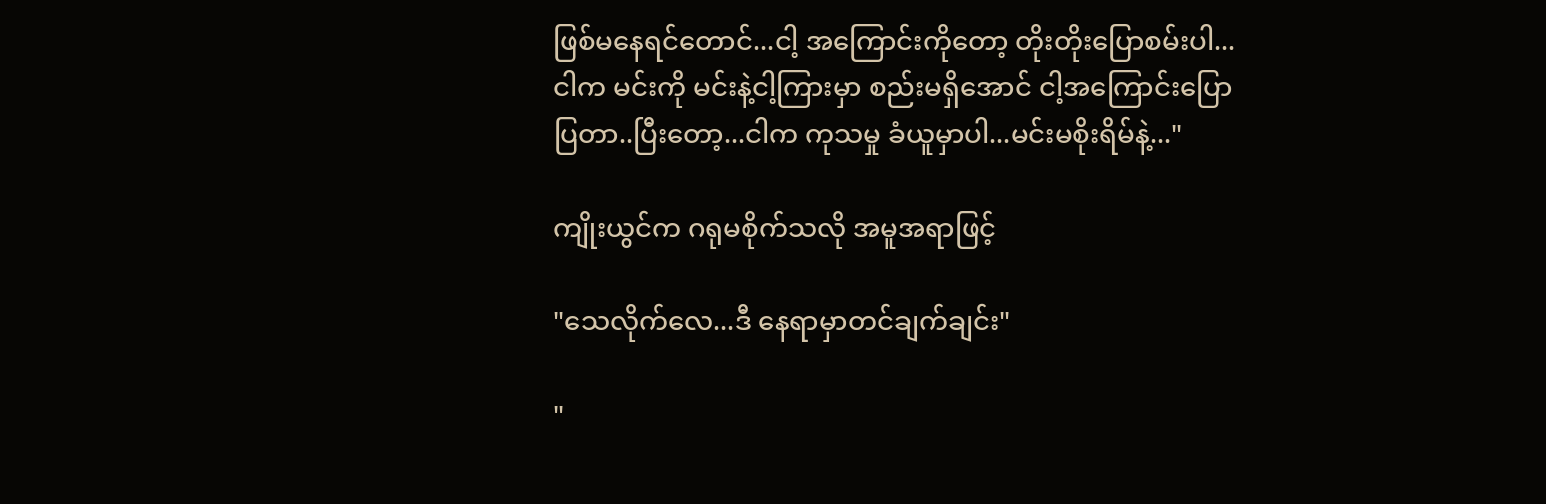ဖြစ်မနေရင်တောင်...ငါ့ အကြောင်းကိုတော့ တိုးတိုးပြောစမ်းပါ...ငါက မင်းကို မင်းနဲ့ငါ့ကြားမှာ စည်းမရှိအောင် ငါ့အကြောင်းပြောပြတာ..ပြီးတော့...ငါက ကုသမှု ခံယူမှာပါ...မင်းမစိုးရိမ်နဲ့..."

ကျိုးယွင်က ဂရုမစိုက်သလို အမူအရာဖြင့်

"သေလိုက်လေ...ဒီ နေရာမှာတင်ချက်ချင်း"

"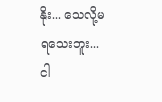နိုး... သေလို့မရသေးဘူး...ငါ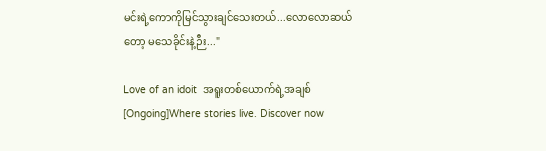မင်းရဲ့ကောကိုမြင်သွားချင်သေးတယ်...လောလောဆယ်တော့ မသေခိုင်းနဲ့ဉီး..."

Love of an idoit  အရူးတစ်ယောက်ရဲ့အချစ် [Ongoing]Where stories live. Discover now